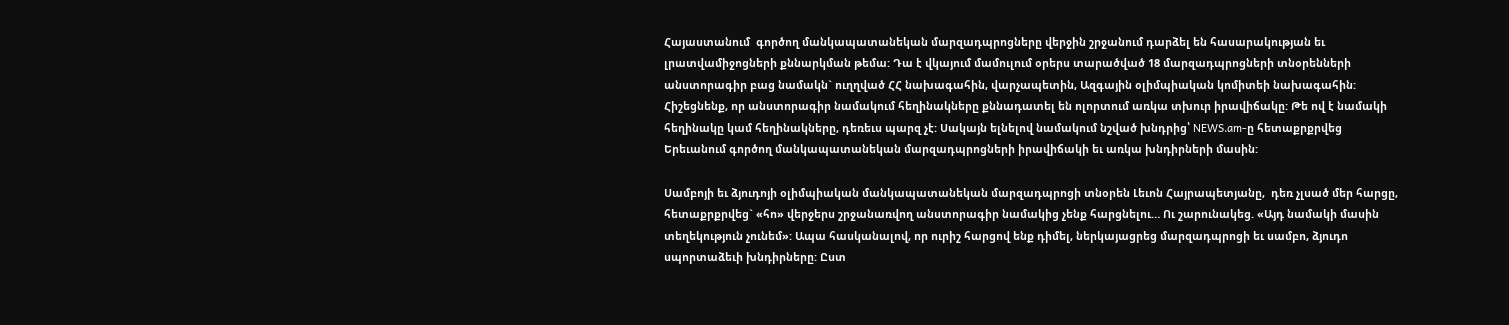Հայաստանում  գործող մանկապատանեկան մարզադպրոցները վերջին շրջանում դարձել են հասարակության եւ լրատվամիջոցների քննարկման թեմա: Դա է վկայում մամուլում օրերս տարածված 18 մարզադպրոցների տնօրենների անստորագիր բաց նամակն` ուղղված ՀՀ նախագահին, վարչապետին, Ազգային օլիմպիական կոմիտեի նախագահին: Հիշեցնենք, որ անստորագիր նամակում հեղինակները քննադատել են ոլորտում առկա տխուր իրավիճակը: Թե ով է նամակի հեղինակը կամ հեղինակները, դեռեւս պարզ չէ: Սակայն ելնելով նամակում նշված խնդրից՝ NEWS.am-ը հետաքրքրվեց Երեւանում գործող մանկապատանեկան մարզադպրոցների իրավիճակի եւ առկա խնդիրների մասին:

Սամբոյի եւ ձյուդոյի օլիմպիական մանկապատանեկան մարզադպրոցի տնօրեն Լեւոն Հայրապետյանը,  դեռ չլսած մեր հարցը, հետաքրքրվեց` «հո» վերջերս շրջանառվող անստորագիր նամակից չենք հարցնելու… Ու շարունակեց. «Այդ նամակի մասին տեղեկություն չունեմ»: Ապա հասկանալով, որ ուրիշ հարցով ենք դիմել, ներկայացրեց մարզադպրոցի եւ սամբո, ձյուդո սպորտաձեւի խնդիրները: Ըստ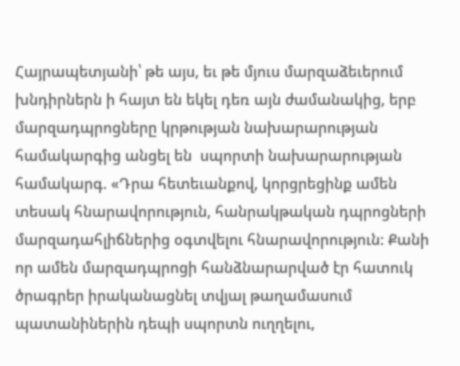Հայրապետյանի՝ թե այս, եւ թե մյուս մարզաձեւերում խնդիրներն ի հայտ են եկել դեռ այն ժամանակից, երբ մարզադպրոցները կրթության նախարարության համակարգից անցել են  սպորտի նախարարության համակարգ. «Դրա հետեւանքով, կորցրեցինք ամեն տեսակ հնարավորություն, հանրակթական դպրոցների մարզադահլիճներից օգտվելու հնարավորություն: Քանի որ ամեն մարզադպրոցի հանձնարարված էր հատուկ ծրագրեր իրականացնել տվյալ թաղամասում պատանիներին դեպի սպորտն ուղղելու,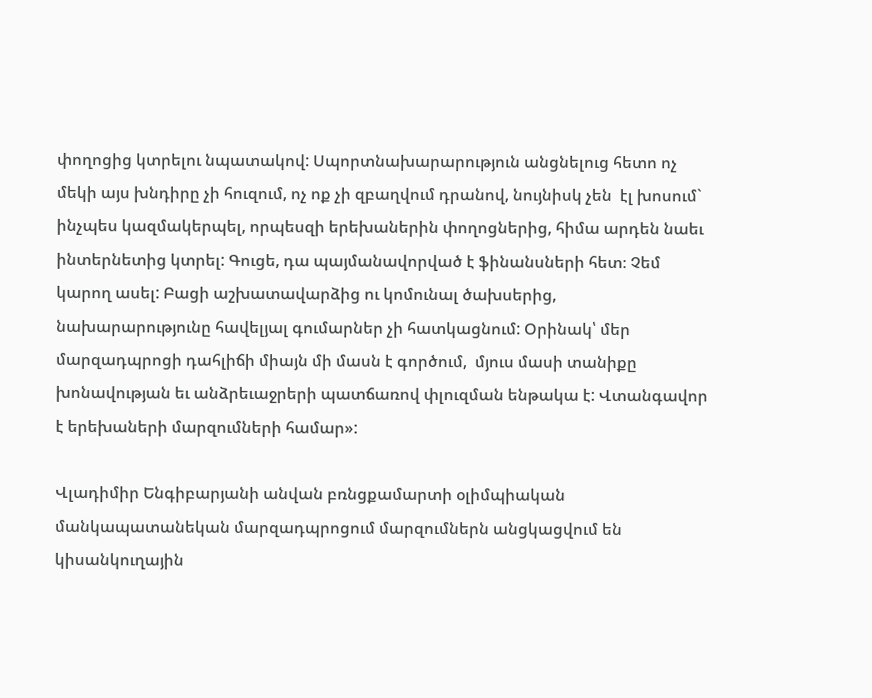փողոցից կտրելու նպատակով: Սպորտնախարարություն անցնելուց հետո ոչ մեկի այս խնդիրը չի հուզում, ոչ ոք չի զբաղվում դրանով, նույնիսկ չեն  էլ խոսում` ինչպես կազմակերպել, որպեսզի երեխաներին փողոցներից, հիմա արդեն նաեւ ինտերնետից կտրել: Գուցե, դա պայմանավորված է ֆինանսների հետ։ Չեմ կարող ասել: Բացի աշխատավարձից ու կոմունալ ծախսերից, նախարարությունը հավելյալ գումարներ չի հատկացնում: Օրինակ՝ մեր մարզադպրոցի դահլիճի միայն մի մասն է գործում,  մյուս մասի տանիքը խոնավության եւ անձրեւաջրերի պատճառով փլուզման ենթակա է: Վտանգավոր է երեխաների մարզումների համար»:

Վլադիմիր Ենգիբարյանի անվան բռնցքամարտի օլիմպիական մանկապատանեկան մարզադպրոցում մարզումներն անցկացվում են կիսանկուղային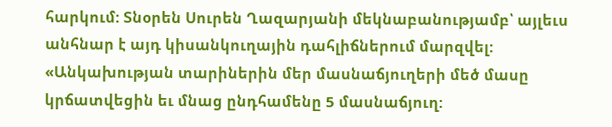հարկում: Տնօրեն Սուրեն Ղազարյանի մեկնաբանությամբ՝ այլեւս անհնար է այդ կիսանկուղային դահլիճներում մարզվել: «Անկախության տարիներին մեր մասնաճյուղերի մեծ մասը կրճատվեցին եւ մնաց ընդհամենը 5 մասնաճյուղ: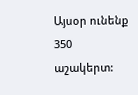Այսօր ունենք 350 աշակերտ: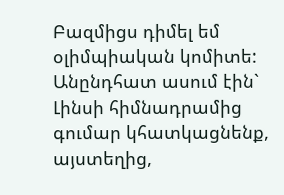Բազմիցս դիմել եմ օլիմպիական կոմիտե: Անընդհատ ասում էին` Լինսի հիմնադրամից գումար կհատկացնենք, այստեղից,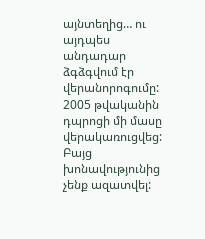այնտեղից… ու այդպես անդադար ձգձգվում էր վերանորոգումը:  2005 թվականին դպրոցի մի մասը վերակառուցվեց: Բայց խոնավությունից չենք ազատվել: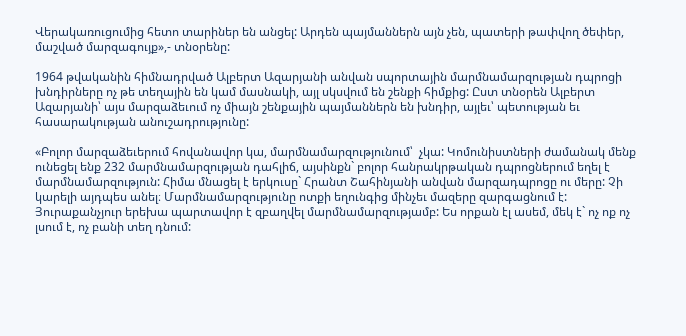Վերակառուցումից հետո տարիներ են անցել: Արդեն պայմաններն այն չեն, պատերի թափվող ծեփեր, մաշված մարզագույք»,- տնօրենը:

1964 թվականին հիմնադրված Ալբերտ Ազարյանի անվան սպորտային մարմնամարզության դպրոցի խնդիրները ոչ թե տեղային են կամ մասնակի, այլ սկսվում են շենքի հիմքից: Ըստ տնօրեն Ալբերտ Ազարյանի՝ այս մարզաձեւում ոչ միայն շենքային պայմաններն են խնդիր, այլեւ՝ պետության եւ հասարակության անուշադրությունը:

«Բոլոր մարզաձեւերում հովանավոր կա, մարմնամարզությունում՝  չկա: Կոմունիստների ժամանակ մենք ունեցել ենք 232 մարմնամարզության դահլիճ, այսինքն` բոլոր հանրակրթական դպրոցներում եղել է մարմնամարզություն: Հիմա մնացել է երկուսը` Հրանտ Շահինյանի անվան մարզադպրոցը ու մերը: Չի կարելի այդպես անել։ Մարմնամարզությունը ոտքի եղունգից մինչեւ մազերը զարգացնում է: Յուրաքանչյուր երեխա պարտավոր է զբաղվել մարմնամարզությամբ: Ես որքան էլ ասեմ, մեկ է` ոչ ոք ոչ լսում է, ոչ բանի տեղ դնում: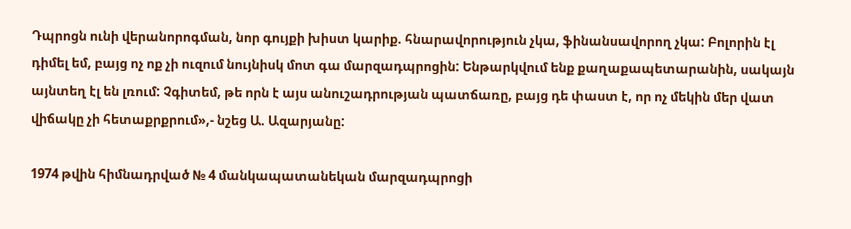Դպրոցն ունի վերանորոգման, նոր գույքի խիստ կարիք. հնարավորություն չկա, ֆինանսավորող չկա: Բոլորին էլ դիմել եմ, բայց ոչ ոք չի ուզում նույնիսկ մոտ գա մարզադպրոցին: Ենթարկվում ենք քաղաքապետարանին, սակայն այնտեղ էլ են լռում: Չգիտեմ, թե որն է այս անուշադրության պատճառը, բայց դե փաստ է, որ ոչ մեկին մեր վատ վիճակը չի հետաքրքրում»,- նշեց Ա. Ազարյանը:

1974 թվին հիմնադրված № 4 մանկապատանեկան մարզադպրոցի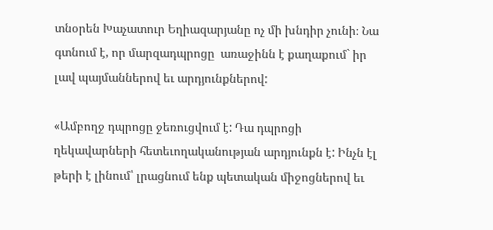տնօրեն Խաչատուր Եղիազարյանը ոչ մի խնդիր չունի։ Նա գտնում է, որ մարզադպրոցը  առաջինն է քաղաքում` իր լավ պայմաններով եւ արդյունքներով:

«Ամբողջ դպրոցը ջեռուցվում է: Դա դպրոցի ղեկավարների հետեւողականության արդյունքն է: Ինչն էլ թերի է լինում՝ լրացնում ենք պետական միջոցներով եւ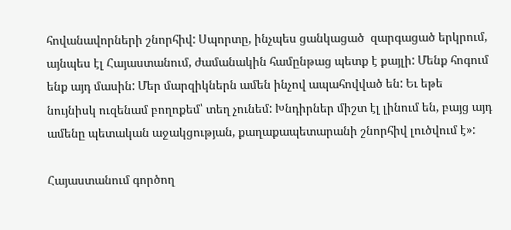հովանավորների շնորհիվ: Սպորտը, ինչպես ցանկացած  զարգացած երկրում, այնպես էլ Հայաստանում, ժամանակին համընթաց պետք է քայլի: Մենք հոգում ենք այդ մասին: Մեր մարզիկներն ամեն ինչով ապահովված են: Եւ եթե նույնիսկ ուզենամ բողոքեմ՝ տեղ չունեմ: Խնդիրներ միշտ էլ լինում են, բայց այդ ամենը պետական աջակցության, քաղաքապետարանի շնորհիվ լուծվում է»:

Հայաստանում գործող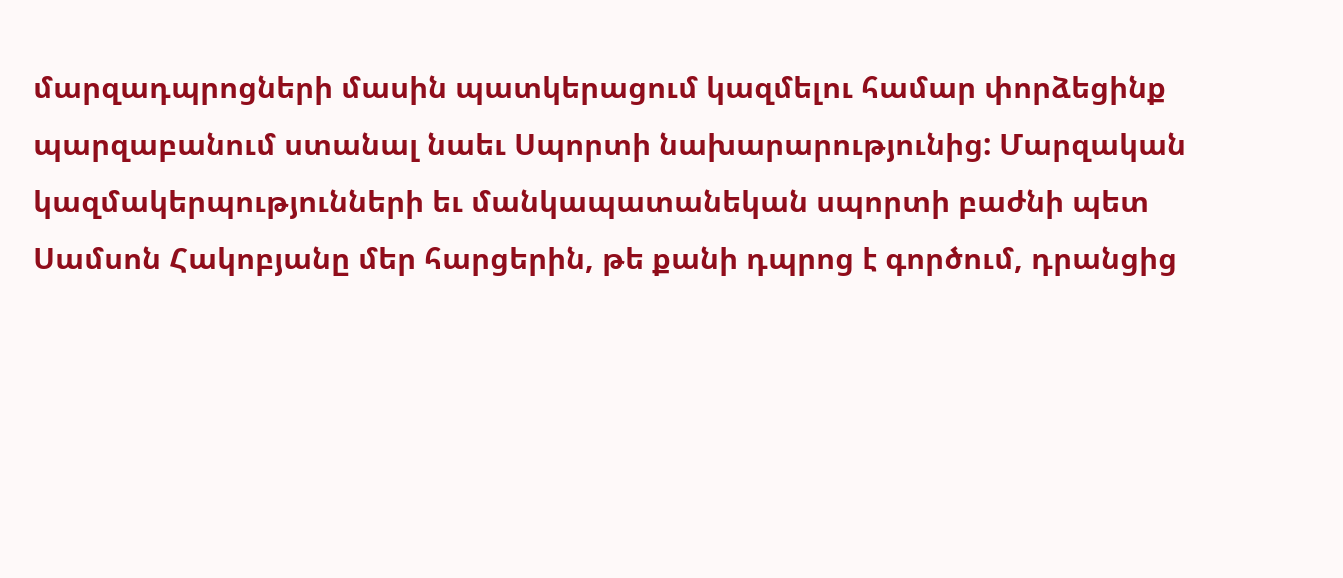մարզադպրոցների մասին պատկերացում կազմելու համար փորձեցինք պարզաբանում ստանալ նաեւ Սպորտի նախարարությունից: Մարզական կազմակերպությունների եւ մանկապատանեկան սպորտի բաժնի պետ Սամսոն Հակոբյանը մեր հարցերին, թե քանի դպրոց է գործում, դրանցից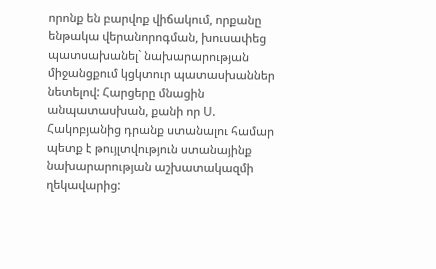որոնք են բարվոք վիճակում, որքանը ենթակա վերանորոգման, խուսափեց պատսախանել` նախարարության միջանցքում կցկտուր պատասխաններ նետելով: Հարցերը մնացին անպատասխան, քանի որ Ս. Հակոբյանից դրանք ստանալու համար պետք է թույլտվություն ստանայինք նախարարության աշխատակազմի ղեկավարից: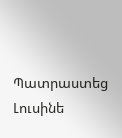Պատրաստեց Լուսինե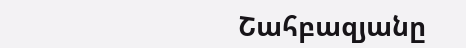Շահբազյանը